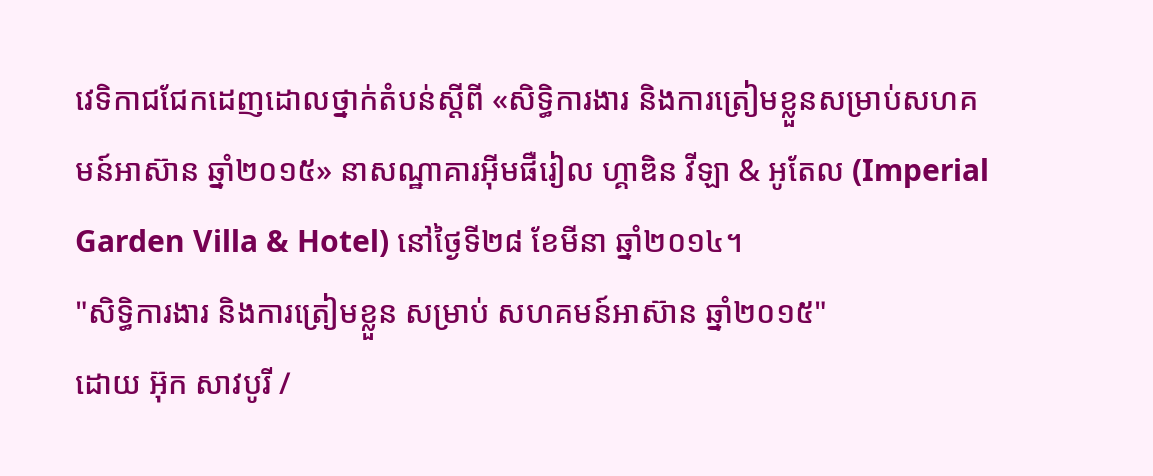វេទិកាជជែកដេញដោលថ្នាក់តំបន់ស្ដីពី «សិទ្ធិការងារ និងការត្រៀមខ្លួនសម្រាប់សហគមន៍អាស៊ាន ឆ្នាំ២០១៥» នាសណ្ឋាគារអ៊ីមផឺរៀល ហ្គាឌិន វីឡា & អូតែល (Imperial Garden Villa & Hotel) នៅថ្ងៃទី២៨ ខែមីនា ឆ្នាំ២០១៤។
"សិទ្ធិការងារ និងការត្រៀមខ្លួន សម្រាប់ សហគមន៍អាស៊ាន ឆ្នាំ២០១៥"
ដោយ អ៊ុក សាវបូរី /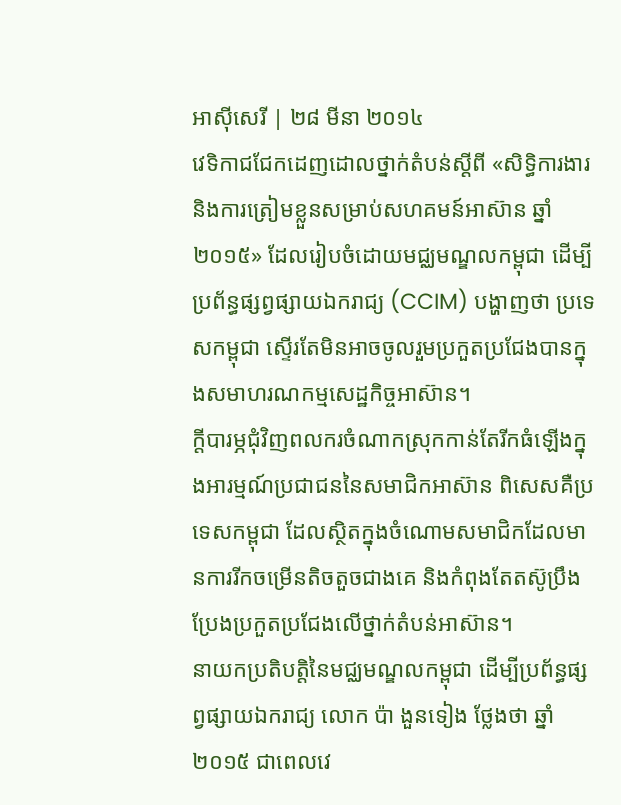អាស៊ីសេរី | ២៨ មីនា ២០១៤
វេទិកាជជែកដេញដោលថ្នាក់តំបន់ស្ដីពី «សិទ្ធិការងារ និងការត្រៀមខ្លួនសម្រាប់សហគមន៍អាស៊ាន ឆ្នាំ២០១៥» ដែលរៀបចំដោយមជ្ឈមណ្ឌលកម្ពុជា ដើម្បីប្រព័ន្ធផ្សព្វផ្សាយឯករាជ្យ (CCIM) បង្ហាញថា ប្រទេសកម្ពុជា ស្ទើរតែមិនអាចចូលរួមប្រកួតប្រជែងបានក្នុងសមាហរណកម្មសេដ្ឋកិច្ចអាស៊ាន។
ក្តីបារម្ភជុំវិញពលករចំណាកស្រុកកាន់តែរីកធំឡើងក្នុងអារម្មណ៍ប្រជាជននៃសមាជិកអាស៊ាន ពិសេសគឺប្រទេសកម្ពុជា ដែលស្ថិតក្នុងចំណោមសមាជិកដែលមានការរីកចម្រើនតិចតួចជាងគេ និងកំពុងតែតស៊ូប្រឹងប្រែងប្រកួតប្រជែងលើថ្នាក់តំបន់អាស៊ាន។
នាយកប្រតិបត្តិនៃមជ្ឈមណ្ឌលកម្ពុជា ដើម្បីប្រព័ន្ធផ្សព្វផ្សាយឯករាជ្យ លោក ប៉ា ងួនទៀង ថ្លែងថា ឆ្នាំ២០១៥ ជាពេលវេ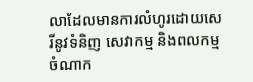លាដែលមានការលំហូរដោយសេរីនូវទំនិញ សេវាកម្ម និងពលកម្មចំណាក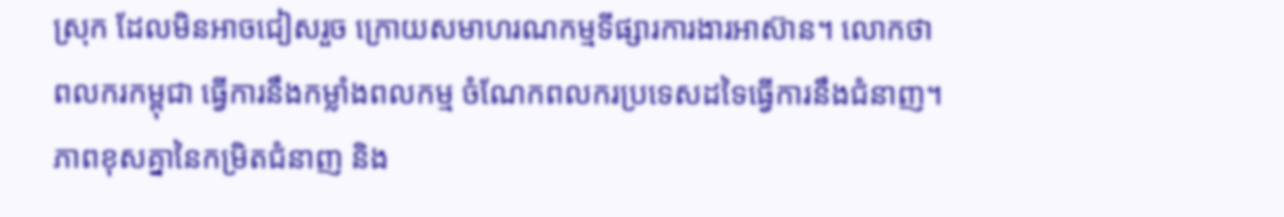ស្រុក ដែលមិនអាចជៀសរួច ក្រោយសមាហរណកម្មទីផ្សារការងារអាស៊ាន។ លោកថា ពលករកម្ពុជា ធ្វើការនឹងកម្លាំងពលកម្ម ចំណែកពលករប្រទេសដទៃធ្វើការនឹងជំនាញ។ ភាពខុសគ្នានៃកម្រិតជំនាញ និង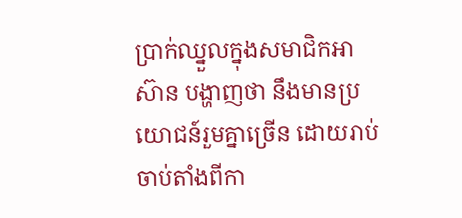ប្រាក់ឈ្នួលក្នុងសមាជិកអាស៊ាន បង្ហាញថា នឹងមានប្រយោជន៍រួមគ្នាច្រើន ដោយរាប់ចាប់តាំងពីកា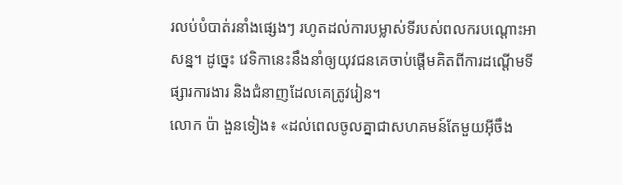រលប់បំបាត់រនាំងផ្សេងៗ រហូតដល់ការបម្លាស់ទីរបស់ពលករបណ្ដោះអាសន្ន។ ដូច្នេះ វេទិកានេះនឹងនាំឲ្យយុវជនគេចាប់ផ្ដើមគិតពីការដណ្ដើមទីផ្សារការងារ និងជំនាញដែលគេត្រូវរៀន។
លោក ប៉ា ងួនទៀង៖ «ដល់ពេលចូលគ្នាជាសហគមន៍តែមួយអ៊ីចឹង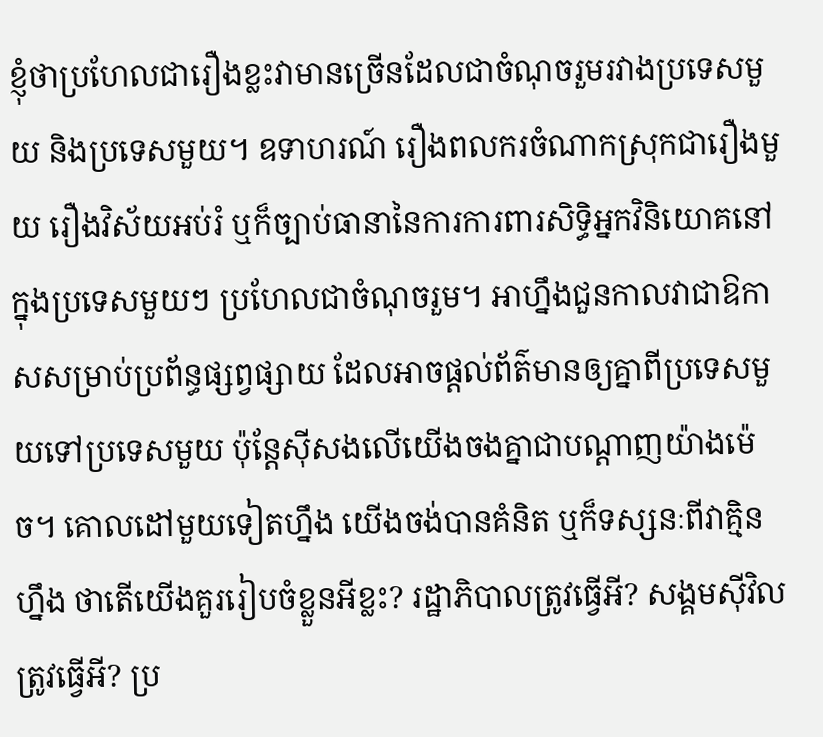ខ្ញុំថាប្រហែលជារឿងខ្លះវាមានច្រើនដែលជាចំណុចរួមរវាងប្រទេសមួយ និងប្រទេសមួយ។ ឧទាហរណ៍ រឿងពលករចំណាកស្រុកជារឿងមួយ រឿងវិស័យអប់រំ ឬក៏ច្បាប់ធានានៃការការពារសិទ្ធិអ្នកវិនិយោគនៅក្នុងប្រទេសមួយៗ ប្រហែលជាចំណុចរួម។ អាហ្នឹងជួនកាលវាជាឱកាសសម្រាប់ប្រព័ន្ធផ្សព្វផ្សាយ ដែលអាចផ្តល់ព័ត៌មានឲ្យគ្នាពីប្រទេសមួយទៅប្រទេសមួយ ប៉ុន្តែស៊ីសងលើយើងចងគ្នាជាបណ្ដាញយ៉ាងម៉េច។ គោលដៅមួយទៀតហ្នឹង យើងចង់បានគំនិត ឬក៏ទស្សនៈពីវាគ្មិនហ្នឹង ថាតើយើងគួររៀបចំខ្លួនអីខ្លះ? រដ្ឋាភិបាលត្រូវធ្វើអី? សង្គមស៊ីវិលត្រូវធ្វើអី? ប្រ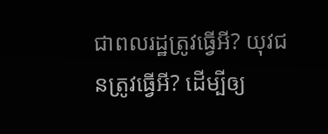ជាពលរដ្ឋត្រូវធ្វើអី? យុវជនត្រូវធ្វើអី? ដើម្បីឲ្យ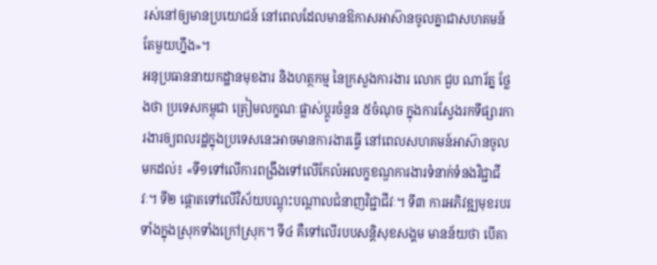រស់នៅឲ្យមានប្រយោជន៍ នៅពេលដែលមានឱកាសអាស៊ានចូលគ្នាជាសហគមន៍តែមួយហ្នឹង»។
អនុប្រធាននាយកដ្ឋានមុខងារ និងហត្ថកម្ម នៃក្រសួងការងារ លោក ជួប ណារ័ត្ន ថ្លែងថា ប្រទេសកម្ពុជា ត្រៀមលក្ខណៈផ្លាស់ប្ដូរចំនួន ៥ចំណុច ក្នុងការស្វែងរកទីផ្សារការងារឲ្យពលរដ្ឋក្នុងប្រទេសនេះអាចមានការងារធ្វើ នៅពេលសហគមន៍អាស៊ានចូលមកដល់៖ «ទី១ទៅលើការពង្រឹងទៅលើកែលំអលក្ខខណ្ឌការងារទំនាក់ទំនងវិជ្ជាជីវៈ។ ទី២ ផ្ដោតទៅលើវិស័យបណ្ដុះបណ្ដាលជំនាញវិជ្ជាជីវៈ។ ទី៣ ការអភិវឌ្ឍមុខរបរទាំងក្នុងស្រុកទាំងក្រៅស្រុក។ ទី៤ គឺទៅលើរបបសន្តិសុខសង្គម មានន័យថា បើគា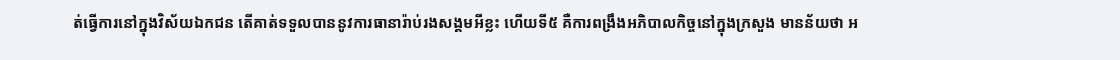ត់ធ្វើការនៅក្នុងវិស័យឯកជន តើគាត់ទទួលបាននូវការធានារ៉ាប់រងសង្គមអីខ្លះ ហើយទី៥ គឺការពង្រឹងអភិបាលកិច្ចនៅក្នុងក្រសួង មានន័យថា អ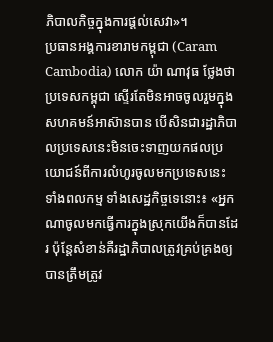ភិបាលកិច្ចក្នុងការផ្តល់សេវា»។
ប្រធានអង្គការខារាមកម្ពុជា (Caram Cambodia) លោក យ៉ា ណាវុធ ថ្លែងថា ប្រទេសកម្ពុជា ស្ទើរតែមិនអាចចូលរួមក្នុងសហគមន៍អាស៊ានបាន បើសិនជារដ្ឋាភិបាលប្រទេសនេះមិនចេះទាញយកផលប្រយោជន៍ពីការលំហូរចូលមកប្រទេសនេះ ទាំងពលកម្ម ទាំងសេដ្ឋកិច្ចទេនោះ៖ «អ្នកណាចូលមកធ្វើការក្នុងស្រុកយើងក៏បានដែរ ប៉ុន្តែសំខាន់គឺរដ្ឋាភិបាលត្រូវគ្រប់គ្រងឲ្យបានត្រឹមត្រូវ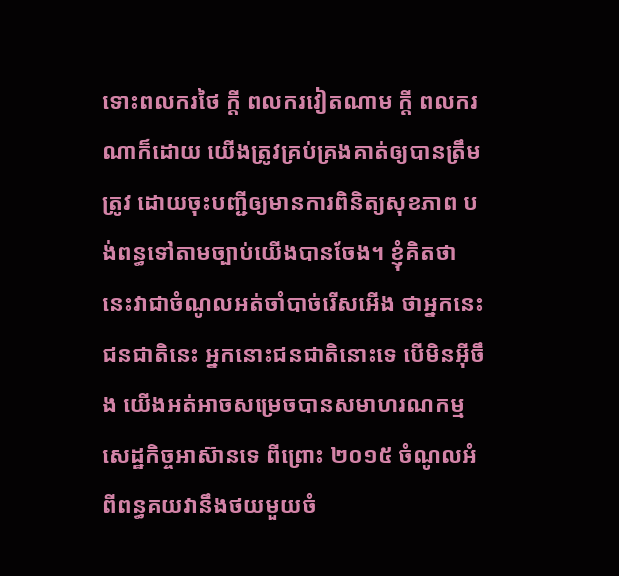ទោះពលករថៃ ក្តី ពលករវៀតណាម ក្តី ពលករណាក៏ដោយ យើងត្រូវគ្រប់គ្រងគាត់ឲ្យបានត្រឹមត្រូវ ដោយចុះបញ្ជីឲ្យមានការពិនិត្យសុខភាព បង់ពន្ធទៅតាមច្បាប់យើងបានចែង។ ខ្ញុំគិតថា នេះវាជាចំណូលអត់ចាំបាច់រើសអើង ថាអ្នកនេះជនជាតិនេះ អ្នកនោះជនជាតិនោះទេ បើមិនអ៊ីចឹង យើងអត់អាចសម្រេចបានសមាហរណកម្មសេដ្ឋកិច្ចអាស៊ានទេ ពីព្រោះ ២០១៥ ចំណូលអំពីពន្ធគយវានឹងថយមួយចំ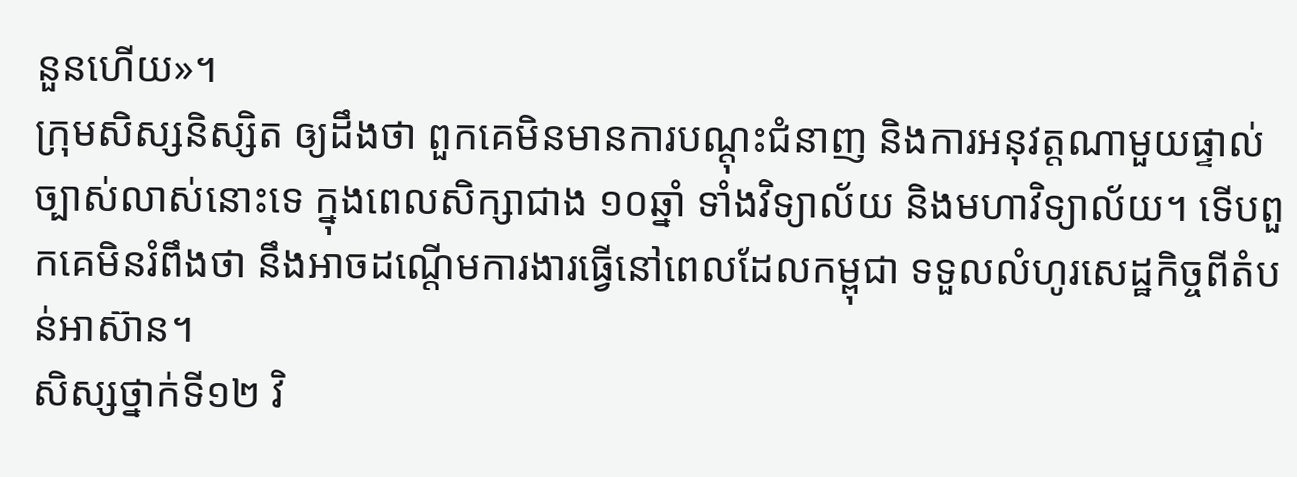នួនហើយ»។
ក្រុមសិស្សនិស្សិត ឲ្យដឹងថា ពួកគេមិនមានការបណ្ដុះជំនាញ និងការអនុវត្តណាមួយផ្ទាល់ច្បាស់លាស់នោះទេ ក្នុងពេលសិក្សាជាង ១០ឆ្នាំ ទាំងវិទ្យាល័យ និងមហាវិទ្យាល័យ។ ទើបពួកគេមិនរំពឹងថា នឹងអាចដណ្ដើមការងារធ្វើនៅពេលដែលកម្ពុជា ទទួលលំហូរសេដ្ឋកិច្ចពីតំបន់អាស៊ាន។
សិស្សថ្នាក់ទី១២ វិ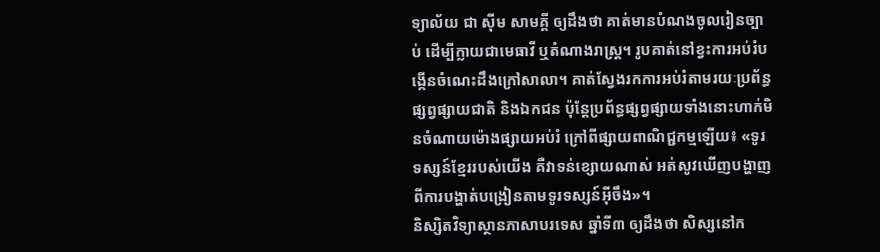ទ្យាល័យ ជា ស៊ីម សាមគ្គី ឲ្យដឹងថា គាត់មានបំណងចូលរៀនច្បាប់ ដើម្បីក្លាយជាមេធាវី ឬតំណាងរាស្ត្រ។ រូបគាត់នៅខ្វះការអប់រំបង្កើនចំណេះដឹងក្រៅសាលា។ គាត់ស្វែងរកការអប់រំតាមរយៈប្រព័ន្ធផ្សព្វផ្សាយជាតិ និងឯកជន ប៉ុន្តែប្រព័ន្ធផ្សព្វផ្សាយទាំងនោះហាក់មិនចំណាយម៉ោងផ្សាយអប់រំ ក្រៅពីផ្សាយពាណិជ្ជកម្មឡើយ៖ «ទូរទស្សន៍ខ្មែររបស់យើង គឺវាទន់ខ្សោយណាស់ អត់សូវឃើញបង្ហាញពីការបង្ហាត់បង្រៀនតាមទូរទស្សន៍អ៊ីចឹង»។
និស្សិតវិទ្យាស្ថានភាសាបរទេស ឆ្នាំទី៣ ឲ្យដឹងថា សិស្សនៅក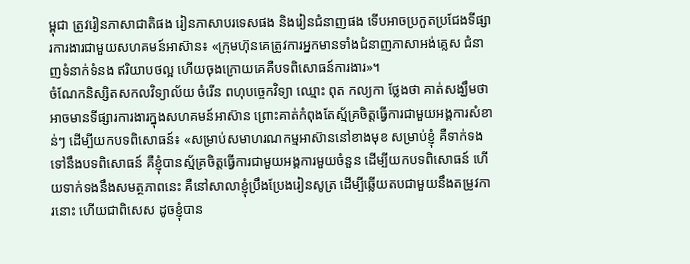ម្ពុជា ត្រូវរៀនភាសាជាតិផង រៀនភាសាបរទេសផង និងរៀនជំនាញផង ទើបអាចប្រកួតប្រជែងទីផ្សារការងារជាមួយសហគមន៍អាស៊ាន៖ «ក្រុមហ៊ុនគេត្រូវការអ្នកមានទាំងជំនាញភាសាអង់គ្លេស ជំនាញទំនាក់ទំនង ឥរិយាបថល្អ ហើយចុងក្រោយគេគឺបទពិសោធន៍ការងារ»។
ចំណែកនិស្សិតសកលវិទ្យាល័យ ចំរើន ពហុបច្ចេកវិទ្យា ឈ្មោះ ពុត កល្យកា ថ្លែងថា គាត់សង្ឃឹមថា អាចមានទីផ្សារការងារក្នុងសហគមន៍អាស៊ាន ព្រោះគាត់កំពុងតែស្ម័គ្រចិត្តធ្វើការជាមួយអង្គការសំខាន់ៗ ដើម្បីយកបទពិសោធន៍៖ «សម្រាប់សមាហរណកម្មអាស៊ាននៅខាងមុខ សម្រាប់ខ្ញុំ គឺទាក់ទងទៅនឹងបទពិសោធន៍ គឺខ្ញុំបានស្ម័គ្រចិត្តធ្វើការជាមួយអង្គការមួយចំនួន ដើម្បីយកបទពិសោធន៍ ហើយទាក់ទងនឹងសមត្ថភាពនេះ គឺនៅសាលាខ្ញុំប្រឹងប្រែងរៀនសូត្រ ដើម្បីឆ្លើយតបជាមួយនឹងតម្រូវការនោះ ហើយជាពិសេស ដូចខ្ញុំបាន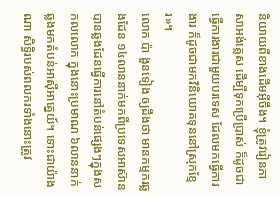និយាយពីខាងដើមអ៊ីចឹង។ ខ្ញុំត្រូវរៀនភាសាអង់គ្លេស ដើម្បីទុកប្រើប្រាស់ ក៏ដូចជាធ្វើការងារជាមួយបរទេស ដែលមកធ្វើការងារ ក៏ដូចជាមកវិនិយោគទុននៅស្រុកខ្មែរ»។
លោក ប៉ា ងួនទៀង ឲ្យដឹងថា មានកម្មករឆ្លងដែន ១៤លាននាក់មកពីប្រទេសអាស៊ាន បានឆ្លងដែនធ្វើការនៅតំបន់ផ្សេងៗក្នុងសកលលោក ក្នុងនោះប្រមាណ ៦លាននាក់ ឆ្លងមកតំបន់អាស៊ីអាគ្នេយ៍។ ទោះជាយ៉ាងណា សិទ្ធិរបស់ពលករទាំងនោះត្រូវ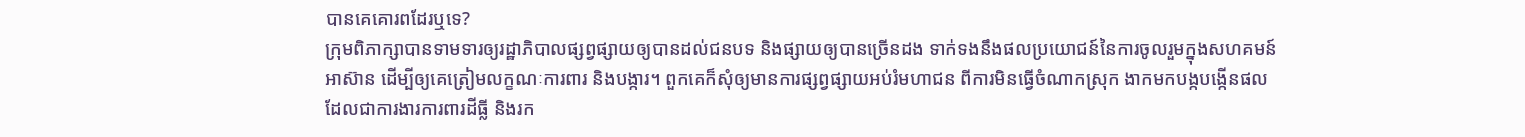បានគេគោរពដែរឬទេ?
ក្រុមពិភាក្សាបានទាមទារឲ្យរដ្ឋាភិបាលផ្សព្វផ្សាយឲ្យបានដល់ជនបទ និងផ្សាយឲ្យបានច្រើនដង ទាក់ទងនឹងផលប្រយោជន៍នៃការចូលរួមក្នុងសហគមន៍អាស៊ាន ដើម្បីឲ្យគេត្រៀមលក្ខណៈការពារ និងបង្ការ។ ពួកគេក៏សុំឲ្យមានការផ្សព្វផ្សាយអប់រំមហាជន ពីការមិនធ្វើចំណាកស្រុក ងាកមកបង្កបង្កើនផលដែលជាការងារការពារដីធ្លី និងរក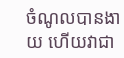ចំណូលបានងាយ ហើយវាជា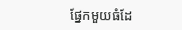ផ្នែកមួយធំដែ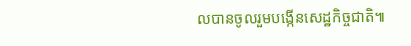លបានចូលរួមបង្កើនសេដ្ឋកិច្ចជាតិ៕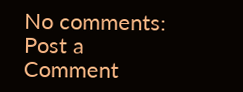No comments:
Post a Comment